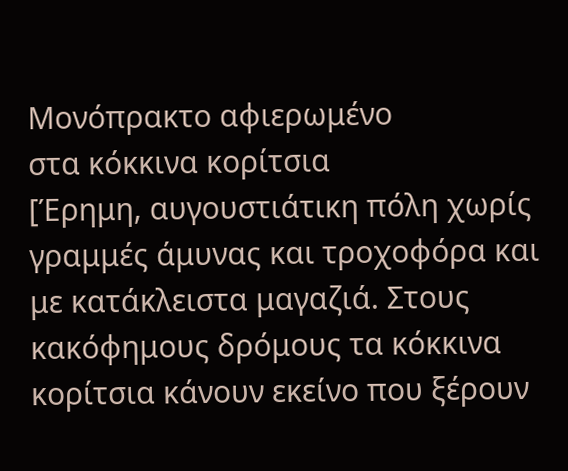Μονόπρακτο αφιερωμένο
στα κόκκινα κορίτσια
[Έρημη, αυγουστιάτικη πόλη χωρίς γραμμές άμυνας και τροχοφόρα και με κατάκλειστα μαγαζιά. Στους κακόφημους δρόμους τα κόκκινα κορίτσια κάνουν εκείνο που ξέρουν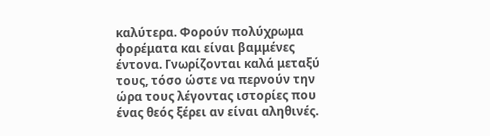καλύτερα. Φορούν πολύχρωμα φορέματα και είναι βαμμένες έντονα. Γνωρίζονται καλά μεταξύ τους, τόσο ώστε να περνούν την ώρα τους λέγοντας ιστορίες που ένας θεός ξέρει αν είναι αληθινές.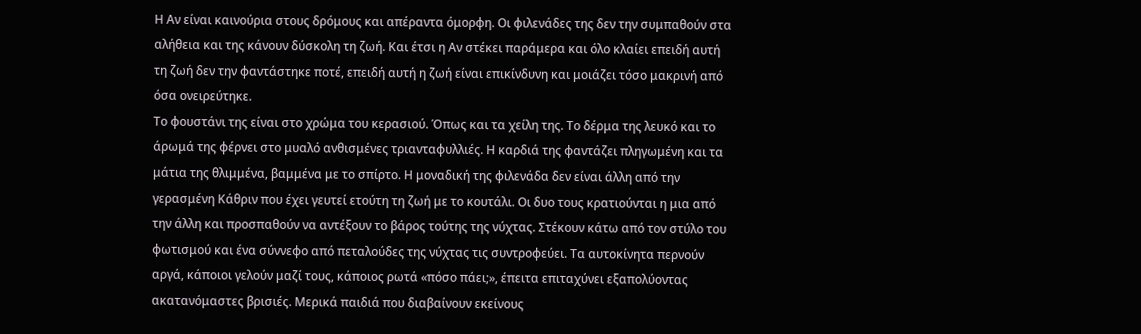Η Αν είναι καινούρια στους δρόμους και απέραντα όμορφη. Οι φιλενάδες της δεν την συμπαθούν στα αλήθεια και της κάνουν δύσκολη τη ζωή. Και έτσι η Αν στέκει παράμερα και όλο κλαίει επειδή αυτή τη ζωή δεν την φαντάστηκε ποτέ, επειδή αυτή η ζωή είναι επικίνδυνη και μοιάζει τόσο μακρινή από όσα ονειρεύτηκε.
Το φουστάνι της είναι στο χρώμα του κερασιού. Όπως και τα χείλη της. Το δέρμα της λευκό και το άρωμά της φέρνει στο μυαλό ανθισμένες τριανταφυλλιές. Η καρδιά της φαντάζει πληγωμένη και τα μάτια της θλιμμένα, βαμμένα με το σπίρτο. Η μοναδική της φιλενάδα δεν είναι άλλη από την γερασμένη Κάθριν που έχει γευτεί ετούτη τη ζωή με το κουτάλι. Οι δυο τους κρατιούνται η μια από την άλλη και προσπαθούν να αντέξουν το βάρος τούτης της νύχτας. Στέκουν κάτω από τον στύλο του φωτισμού και ένα σύννεφο από πεταλούδες της νύχτας τις συντροφεύει. Τα αυτοκίνητα περνούν αργά, κάποιοι γελούν μαζί τους, κάποιος ρωτά «πόσο πάει;», έπειτα επιταχύνει εξαπολύοντας ακατανόμαστες βρισιές. Μερικά παιδιά που διαβαίνουν εκείνους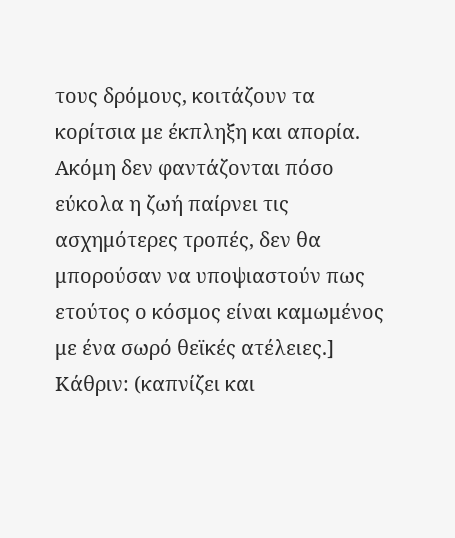τους δρόμους, κοιτάζουν τα κορίτσια με έκπληξη και απορία. Ακόμη δεν φαντάζονται πόσο εύκολα η ζωή παίρνει τις ασχημότερες τροπές, δεν θα μπορούσαν να υποψιαστούν πως ετούτος ο κόσμος είναι καμωμένος με ένα σωρό θεϊκές ατέλειες.]
Κάθριν: (καπνίζει και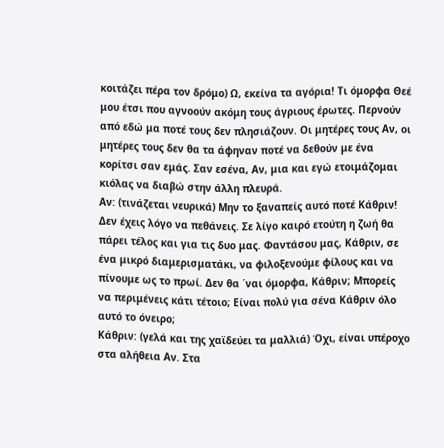κοιτάζει πέρα τον δρόμο) Ω, εκείνα τα αγόρια! Τι όμορφα Θεέ μου έτσι που αγνοούν ακόμη τους άγριους έρωτες. Περνούν από εδώ μα ποτέ τους δεν πλησιάζουν. Οι μητέρες τους Αν, οι μητέρες τους δεν θα τα άφηναν ποτέ να δεθούν με ένα κορίτσι σαν εμάς. Σαν εσένα, Αν, μια και εγώ ετοιμάζομαι κιόλας να διαβώ στην άλλη πλευρά.
Αν: (τινάζεται νευρικά) Μην το ξαναπείς αυτό ποτέ Κάθριν! Δεν έχεις λόγο να πεθάνεις. Σε λίγο καιρό ετούτη η ζωή θα πάρει τέλος και για τις δυο μας. Φαντάσου μας, Κάθριν, σε ένα μικρό διαμερισματάκι, να φιλοξενούμε φίλους και να πίνουμε ως το πρωί. Δεν θα ΄ναι όμορφα, Κάθριν; Μπορείς να περιμένεις κάτι τέτοιο; Είναι πολύ για σένα Κάθριν όλο αυτό το όνειρο;
Κάθριν: (γελά και της χαϊδεύει τα μαλλιά) Όχι, είναι υπέροχο στα αλήθεια Αν. Στα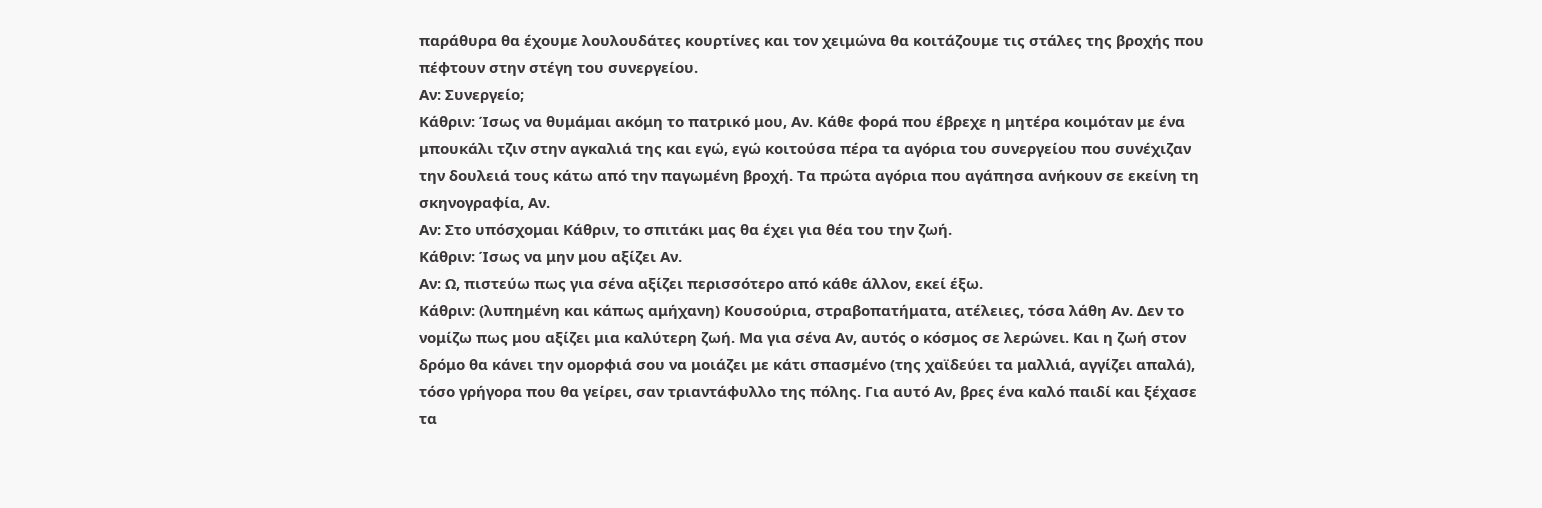παράθυρα θα έχουμε λουλουδάτες κουρτίνες και τον χειμώνα θα κοιτάζουμε τις στάλες της βροχής που πέφτουν στην στέγη του συνεργείου.
Αν: Συνεργείο;
Κάθριν: Ίσως να θυμάμαι ακόμη το πατρικό μου, Αν. Κάθε φορά που έβρεχε η μητέρα κοιμόταν με ένα μπουκάλι τζιν στην αγκαλιά της και εγώ, εγώ κοιτούσα πέρα τα αγόρια του συνεργείου που συνέχιζαν την δουλειά τους κάτω από την παγωμένη βροχή. Τα πρώτα αγόρια που αγάπησα ανήκουν σε εκείνη τη σκηνογραφία, Αν.
Αν: Στο υπόσχομαι Κάθριν, το σπιτάκι μας θα έχει για θέα του την ζωή.
Κάθριν: Ίσως να μην μου αξίζει Αν.
Αν: Ω, πιστεύω πως για σένα αξίζει περισσότερο από κάθε άλλον, εκεί έξω.
Κάθριν: (λυπημένη και κάπως αμήχανη) Κουσούρια, στραβοπατήματα, ατέλειες, τόσα λάθη Αν. Δεν το νομίζω πως μου αξίζει μια καλύτερη ζωή. Μα για σένα Αν, αυτός ο κόσμος σε λερώνει. Και η ζωή στον δρόμο θα κάνει την ομορφιά σου να μοιάζει με κάτι σπασμένο (της χαϊδεύει τα μαλλιά, αγγίζει απαλά), τόσο γρήγορα που θα γείρει, σαν τριαντάφυλλο της πόλης. Για αυτό Αν, βρες ένα καλό παιδί και ξέχασε τα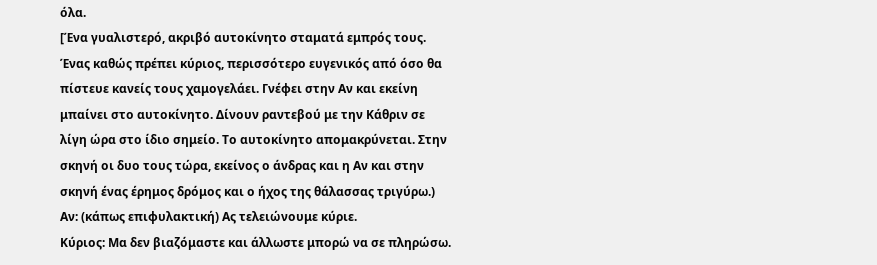όλα.
[Ένα γυαλιστερό, ακριβό αυτοκίνητο σταματά εμπρός τους. Ένας καθώς πρέπει κύριος, περισσότερο ευγενικός από όσο θα πίστευε κανείς τους χαμογελάει. Γνέφει στην Αν και εκείνη μπαίνει στο αυτοκίνητο. Δίνουν ραντεβού με την Κάθριν σε λίγη ώρα στο ίδιο σημείο. Το αυτοκίνητο απομακρύνεται. Στην σκηνή οι δυο τους τώρα, εκείνος ο άνδρας και η Αν και στην σκηνή ένας έρημος δρόμος και ο ήχος της θάλασσας τριγύρω.)
Αν: (κάπως επιφυλακτική) Ας τελειώνουμε κύριε.
Κύριος: Μα δεν βιαζόμαστε και άλλωστε μπορώ να σε πληρώσω.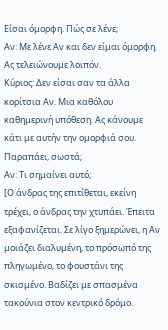Είσαι όμορφη. Πώς σε λένε;
Αν: Με λένε Αν και δεν είμαι όμορφη. Ας τελειώνουμε λοιπόν.
Κύριος: Δεν είσαι σαν τα άλλα κορίτσια Αν. Μια καθόλου καθημερινή υπόθεση. Ας κάνουμε κάτι με αυτήν την ομορφιά σου. Παραπάει, σωστά;
Αν: Τι σημαίνει αυτό;
[Ο άνδρας της επιτίθεται, εκείνη τρέχει, ο άνδρας την χτυπάει. Έπειτα εξαφανίζεται. Σε λίγο ξημερώνει, η Αν μοιάζει διαλυμένη, το πρόσωπό της πληγωμένο, το φουστάνι της σκισμένο. Βαδίζει με σπασμένα τακούνια στον κεντρικό δρόμο.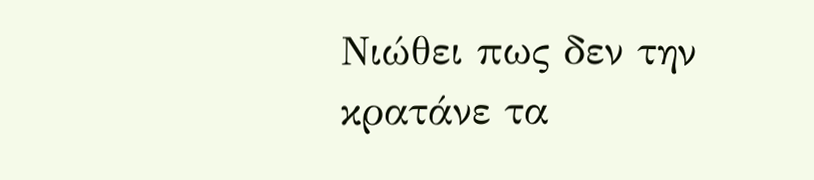Νιώθει πως δεν την κρατάνε τα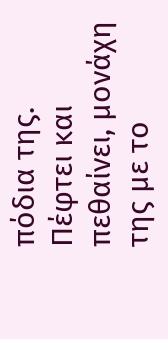πόδια της. Πέφτει και πεθαίνει, μονάχη της με το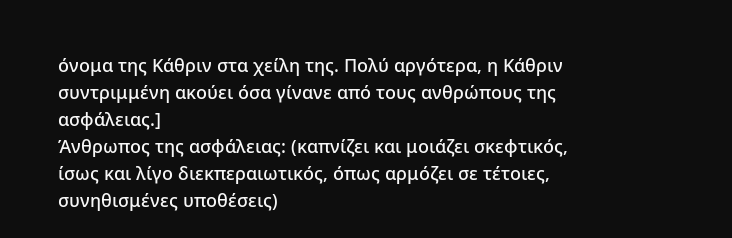όνομα της Κάθριν στα χείλη της. Πολύ αργότερα, η Κάθριν συντριμμένη ακούει όσα γίνανε από τους ανθρώπους της ασφάλειας.]
Άνθρωπος της ασφάλειας: (καπνίζει και μοιάζει σκεφτικός, ίσως και λίγο διεκπεραιωτικός, όπως αρμόζει σε τέτοιες, συνηθισμένες υποθέσεις)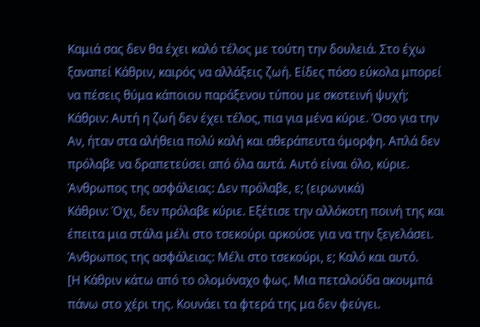Καμιά σας δεν θα έχει καλό τέλος με τούτη την δουλειά. Στο έχω ξαναπεί Κάθριν, καιρός να αλλάξεις ζωή. Είδες πόσο εύκολα μπορεί να πέσεις θύμα κάποιου παράξενου τύπου με σκοτεινή ψυχή;
Κάθριν: Αυτή η ζωή δεν έχει τέλος, πια για μένα κύριε. Όσο για την Αν, ήταν στα αλήθεια πολύ καλή και αθεράπευτα όμορφη. Απλά δεν πρόλαβε να δραπετεύσει από όλα αυτά. Αυτό είναι όλο, κύριε.
Άνθρωπος της ασφάλειας: Δεν πρόλαβε, ε; (ειρωνικά)
Κάθριν: Όχι, δεν πρόλαβε κύριε. Εξέτισε την αλλόκοτη ποινή της και έπειτα μια στάλα μέλι στο τσεκούρι αρκούσε για να την ξεγελάσει.
Άνθρωπος της ασφάλειας: Μέλι στο τσεκούρι, ε; Καλό και αυτό.
[Η Κάθριν κάτω από το ολομόναχο φως. Μια πεταλούδα ακουμπά πάνω στο χέρι της. Κουνάει τα φτερά της μα δεν φεύγει.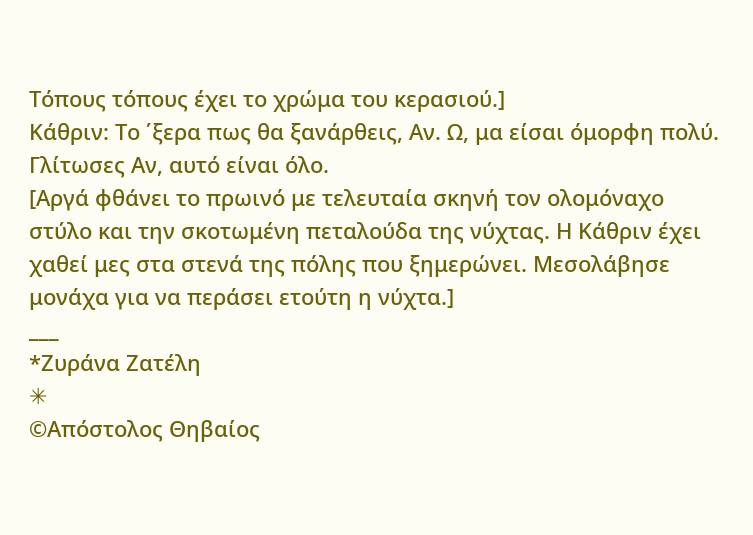Τόπους τόπους έχει το χρώμα του κερασιού.]
Κάθριν: Το ΄ξερα πως θα ξανάρθεις, Αν. Ω, μα είσαι όμορφη πολύ. Γλίτωσες Αν, αυτό είναι όλο.
[Αργά φθάνει το πρωινό με τελευταία σκηνή τον ολομόναχο στύλο και την σκοτωμένη πεταλούδα της νύχτας. Η Κάθριν έχει χαθεί μες στα στενά της πόλης που ξημερώνει. Μεσολάβησε μονάχα για να περάσει ετούτη η νύχτα.]
___
*Ζυράνα Ζατέλη
✳
©Απόστολος Θηβαίος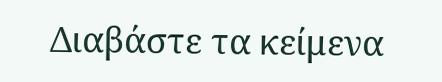Διαβάστε τα κείμενα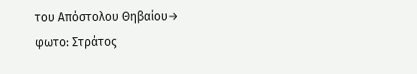του Απόστολου Θηβαίου→
φωτο: Στράτος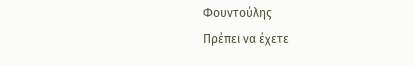Φουντούλης
Πρέπει να έχετε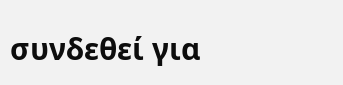συνδεθεί για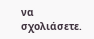να σχολιάσετε.